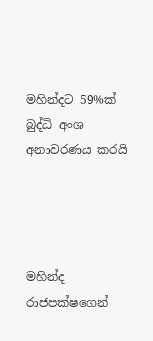මහින්දට 59%ක් බුද්ධි අංශ අනාවරණය කරයි




මහින්ද රාජපක්ෂගෙන්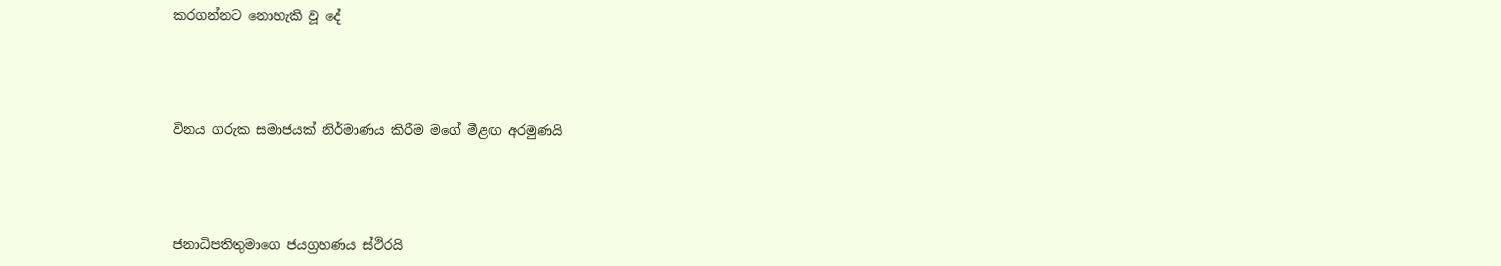කරගන්නට නොහැකි වූ දේ




විනය ගරුක සමාජයක් නිර්මාණය කිරීම මගේ මීළඟ අරමුණයි




ජනාධිපතිතුමාගෙ ජයග්‍රහණය ස්ථිරයි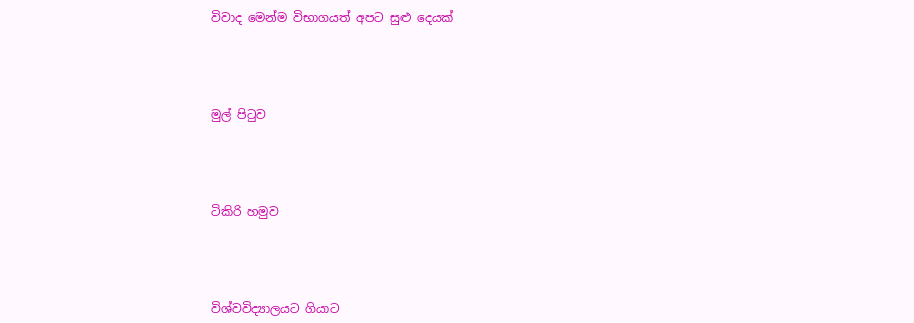විවාද මෙන්ම විභාගයත් අපට සුළු දෙයක්




මුල් පිටුව




ටිකිරි හමුව




විශ්වවිද්‍යාලයට ගියාට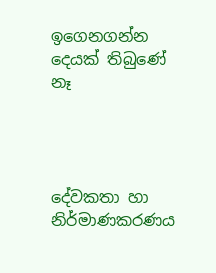ඉගෙනගන්න දෙයක් තිබුණේ නෑ




දේවකතා හා නිර්මාණකරණය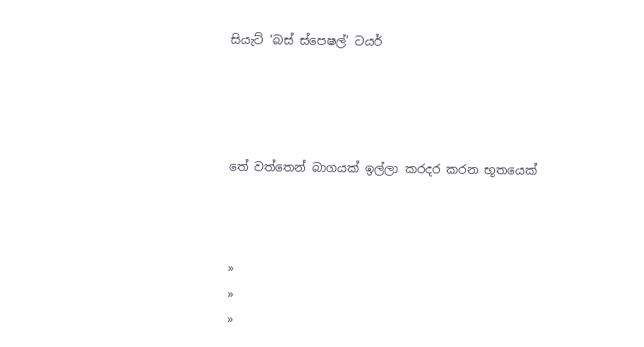සියැට් ‘බස් ස්පෙෂල්’ ටයර්




තේ වත්තෙන් බාගයක් ඉල්ලා කරදර කරන භූතයෙක්



»
»
»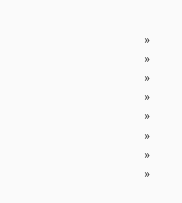»
»
»
»
»
»
»
»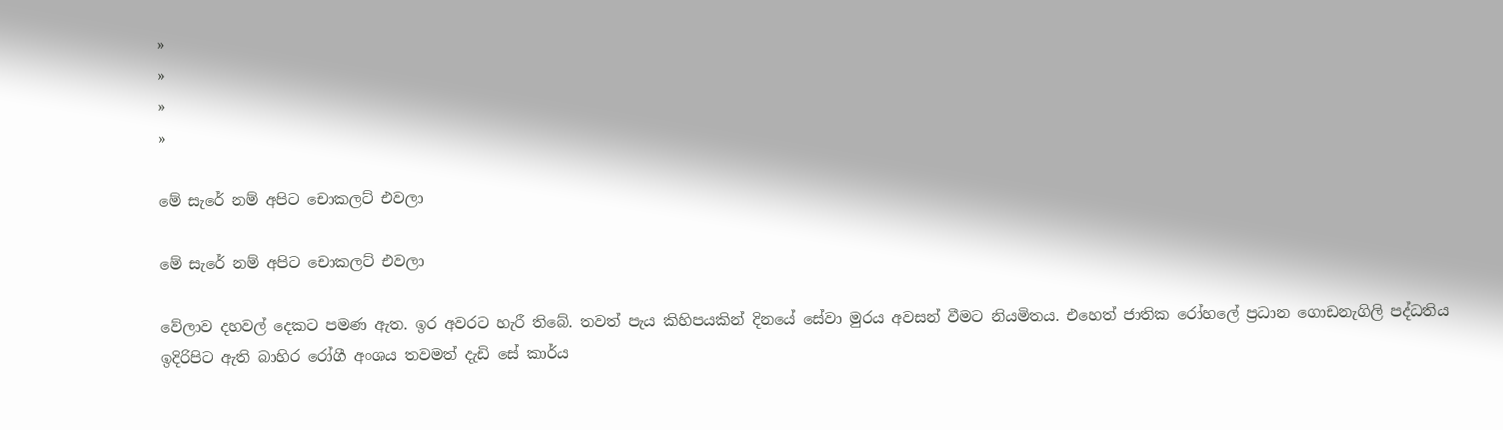»
»
»
»

මේ සැරේ නම් අපිට චොකලට් එවලා

මේ සැරේ නම් අපිට චොකලට් එවලා

වේලාව දහවල් දෙකට පමණ ඇත. ඉර අවරට හැරී තිබේ. තවත් පැය කිහිපයකින් දිනයේ සේවා මුරය අවසන් වීමට නියමිතය. එහෙත් ජාතික රෝහලේ ප්‍රධාන ගොඩනැගිලි පද්ධතිය ඉදිරිපිට ඇති බාහිර රෝගී අංශය තවමත් දැඩි සේ කාර්ය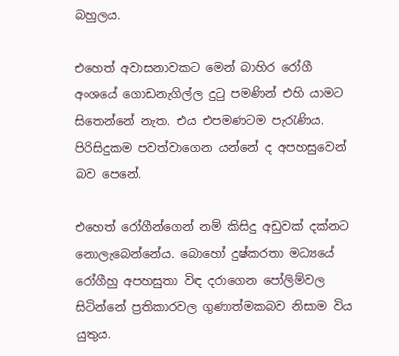බහුලය.

එහෙත් අවාසනාවකට මෙන් බාහිර රෝගී අංශයේ ගොඩනැගිල්ල දුටු පමණින් එහි යාමට සිතෙන්නේ නැත. එය එපමණටම පැරැණිය. පිරිසිදුකම පවත්වාගෙන යන්නේ ද අපහසුවෙන් බව පෙනේ‍.

එහෙත් රෝගීන්ගෙන් නම් කිසිදු අඩුවක් දක්නට නොලැබෙන්නේය. බොහෝ දුෂ්කරතා මධ්‍යයේ රෝගීහු අපහසුතා විඳ දරාගෙන පෝලිම්වල සිටින්නේ ප්‍රතිකාරවල ගුණාත්මකබව නිසාම විය යුතුය.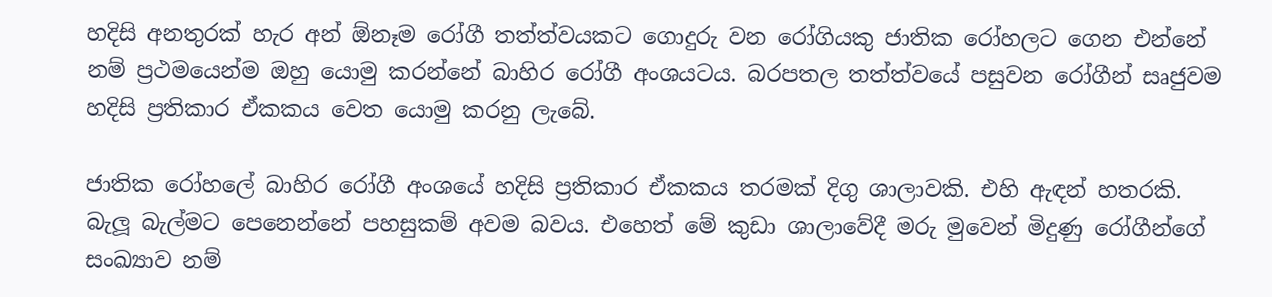හදිසි අනතුරක් හැර අන් ඕනෑම රෝගී තත්ත්වයකට‍ ගොදුරු වන රෝගියකු ජාතික රෝහලට ගෙන එන්නේ නම් ප්‍රථමයෙන්ම ඔහු යොමු කරන්නේ බාහිර රෝගී අංශයටය. බරපතල තත්ත්වයේ පසුවන රෝගීන් සෘජුවම හදිසි ප්‍රතිකාර ඒකකය වෙත යොමු කරනු ලැබේ.

ජාතික රෝහලේ බාහිර රෝගී අංශයේ හදිසි ප්‍රතිකාර ඒකකය තරමක් දිගු ශාලාවකි. එහි ඇඳන් හතරකි. බැලූ බැල්මට පෙනෙන්නේ පහසුකම් අවම බවය. එහෙත් මේ කුඩා ශාලාවේදී මරු මුවෙන් මිදුණු රෝගීන්ගේ සංඛ්‍යාව නම්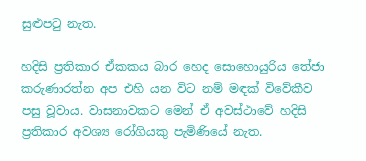සුළුපටු නැත.

හදිසි ප්‍රතිකාර ඒකකය බාර හෙද සොහොයුරිය තේජා කරුණාරත්න අප එහි යන විට නම් මඳක් විවේකීව පසු වූවාය. වාසනාවකට මෙන් ඒ අවස්ථාවේ හදිසි ප්‍රතිකාර අවශ්‍ය රෝගියකු පැමිණියේ නැත.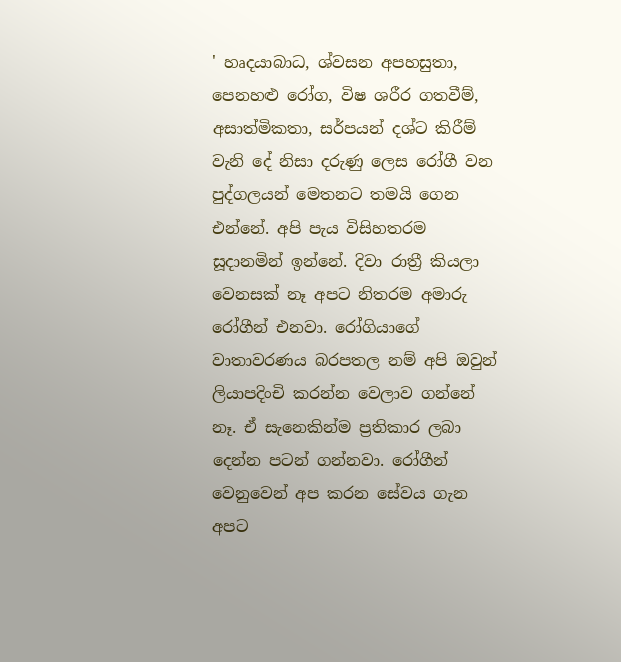' හෘදයාබාධ, ශ්වසන අපහසුතා, පෙනහළු රෝග, විෂ ශරීර ගතවීම්, අසාත්මිකතා, සර්පයන් දශ්ට කිරීම් වැනි දේ නිසා දරුණු ලෙස රෝගී වන පුද්ගලයන් මෙතනට තමයි ගෙන එන්නේ. අපි පැය විසිහතරම සූදානමින් ඉන්නේ. දිවා රාත්‍රී කියලා වෙනසක් නෑ අපට නිතරම අමාරු රෝගීන් එනවා. රෝගියාගේ වාතාවරණය බරපතල නම් අපි ඔවුන් ලියාපදිංචි කරන්න වෙලාව ගන්නේ නෑ. ඒ සැනෙකින්ම ප්‍රතිකාර ලබා දෙන්න පටන් ගන්නවා. රෝගීන් වෙනුවෙන් අප කරන සේවය ගැන අපට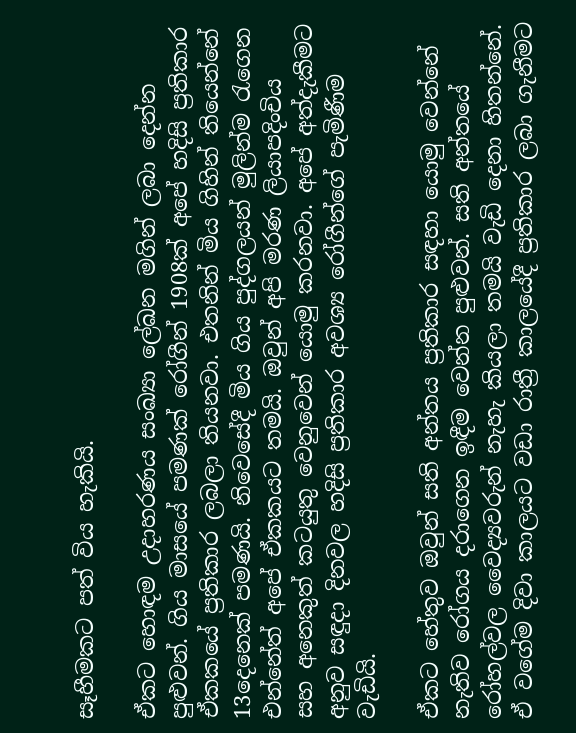සෑහීමකට පත් විය හැකියි.

ඒකට හොඳම උදාහරණය සංඛ්‍යා ලේඛන මගින් ලබා දෙන්න පුළුවන්. ගිය මාසයේ පමණක් රෝගීන් 1908ක් අපේ හදිසි ප්‍රතිකාර ඒකකයේ ප්‍රතිකාර ලබලා තියනවා. එතනින් මිය ගිහින් තියෙන්නේ 13දෙනෙක් පමණයි. නිවෙසේදී මිය ගිය පුද්ගලයන් මුලින්ම රැගෙන එන්නේත් අපේ ඒකකයට තමයි. ඔවුන් අපි මරණ ලියාපදිංචිය සහ ‍අනෙකුත් කටයුතු වෙනුවෙන් යොමු කරනවා. අපේ අත්දැකීමට අනුව සඳුදා දිනවල හදිසි ප්‍රතිකාර අවශ්‍ය රෝගීන්ගේ පැමිණීම වැඩියි.

ඒකට හේතුව ඔවුන් සති අන්තය ප්‍රතිකාර සඳහා යොමු වෙන්නේ නැතිව රෝගය දරාගෙන ඉඳීම වෙන්න පුළුවන්. සති අන්තයේ රෝහල්වල වෛද්‍යවරුන් නැහැ කියලා තමයි වැඩි දෙනා හිතන්නේ. ඒ වගේම දිවා කාලයට වඩා රාත්‍රී කාලයේදී ප්‍රතිකාර ලබා ගැනීමට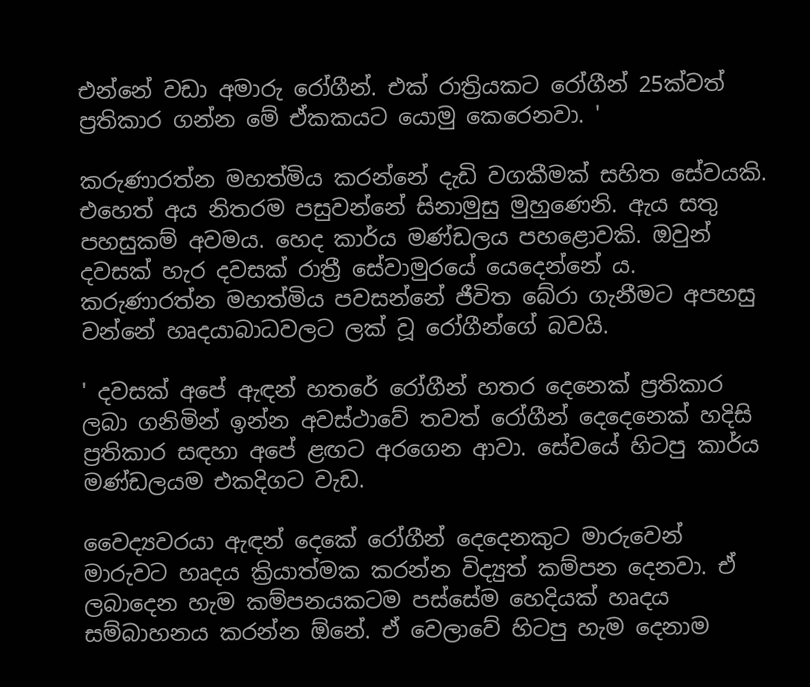එන්නේ වඩා අමාරු රෝගීන්. එක් රාත්‍රියකට රෝගීන් 25ක්වත් ප්‍රතිකාර ගන්න මේ ඒකකයට යොමු කෙරෙනවා. '

කරුණාරත්න මහත්මිය කරන්නේ දැඩි වගකීමක් සහිත සේවයකි. එහෙත් අය නිතරම පසුවන්නේ සිනාමුසු මුහුණෙනි. ඇය සතු පහසුකම් අවමය. හෙද කාර්ය මණ්ඩලය පහළොවකි. ඔවුන් දවසක් හැර දවසක් රාත්‍රී සේවාමුරයේ යෙදෙන්නේ ය. කරුණාරත්න මහත්මිය පවසන්නේ ජීවිත බේරා ගැනීමට අපහසු වන්නේ හෘදයාබාධවලට ලක් වූ රෝගීන්ගේ බවයි.

' දවසක් අපේ ඇඳන් හතරේ රෝගීන් හතර දෙනෙක් ප්‍රතිකාර ලබා ගනිමින් ඉන්න අවස්ථාවේ තවත් රෝගීන් දෙදෙනෙක් හදිසි ප්‍රතිකාර සඳහා අපේ ළඟට අරගෙන ආවා. සේවයේ හිටපු කාර්ය මණ්ඩලයම එකදිගට වැඩ.

වෛද්‍යවරයා ඇඳන් දෙකේ රෝගීන් දෙදෙනකුට මාරුවෙන් මාරුවට හෘදය ක්‍රියාත්මක කරන්න විද්‍යුත් කම්පන දෙනවා. ඒ ලබාදෙන හැම කම්පනයකටම පස්සේම හෙදියක් හෘදය සම්බාහනය කරන්න ඕනේ. ඒ වෙලාවේ හිටපු හැම දෙනාම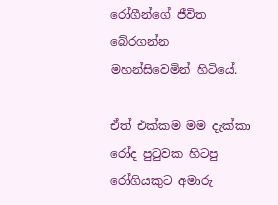රෝගීන්ගේ ජීවිත බේරගන්න මහන්සිවෙමින් හිටියේ.

ඒත් එක්කම මම දැක්කා රෝද පුටුවක හිටපු රෝගියකුට අමාරු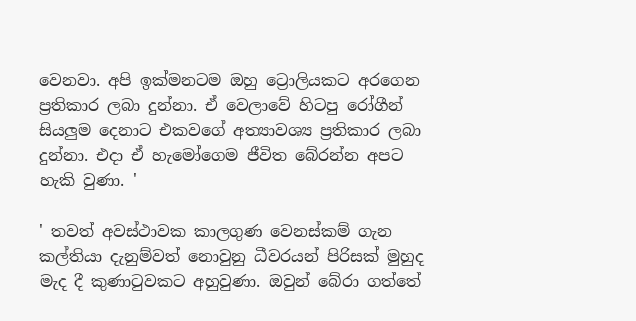වෙනවා. අපි ඉක්මනටම ඔහු ට්‍රොලියකට අරගෙන ප්‍රතිකාර ලබා දුන්නා. ඒ වෙලාවේ හිටපු රෝගීන් සියලුම දෙනාට එකවගේ අත්‍යාවශ්‍ය ප්‍රතිකාර ලබා දුන්නා. එදා ඒ හැමෝගෙම ජීවිත බේරන්න අපට හැකි වුණා. '

' තවත් අවස්ථාවක කාලගුණ වෙනස්කම් ගැන කල්තියා දැනුම්වත් නොවුනු ධීවරයන් පිරිසක් මුහුද මැද දී කුණාටුවකට අහුවුණා. ඔවුන් බේරා ගත්තේ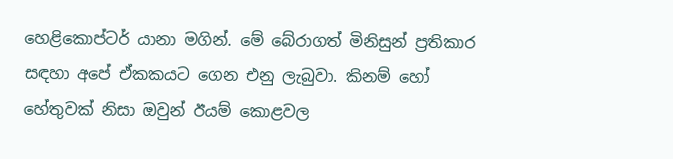හෙළිකොප්ටර් යානා මගින්. මේ බේරාගත් මිනිසුන් ප්‍රතිකාර සඳහා අපේ ඒකකයට ගෙන එනු ලැබුවා. කිනම් හෝ හේතුවක් නිසා ඔවුන් ඊයම් කොළවල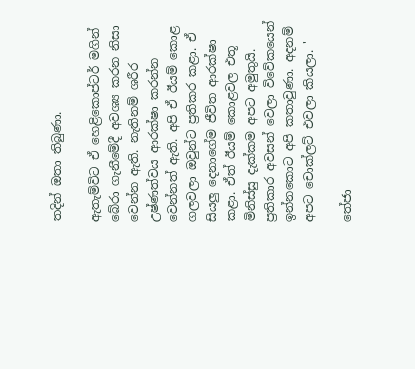තදින් ඔතා තිබුණා.

ඇතැම්විට ඒ හෙළිකොප්ටර් මගින් බේරා ගැනීමේදී අවශ්‍ය කරන නිසා වෙන්න ඇති. නැතිනම් ශරීර උෂ්ණත්වය ආරක්ෂා කරන්න වෙන්නත් ඇති. අපි ඒ ඊයම් කොළ ගලවලා ඔවුන්ට ප්‍රතිකර කළා. ඒ සියලු දෙනාගේම ජීවිත ආරක්ෂා කළා. ඒත් ඊයම් කොළවල එතූ මිනිස්සු දැක්කම අපට අමුතුයි. ප්‍රතිකාර අවසන් වෙලා විවේකයෙන් ඉන්නකොට අපි කතාවුණා. අදනම් අපට චොක්ලට් එවලා කියලා. '

තේජා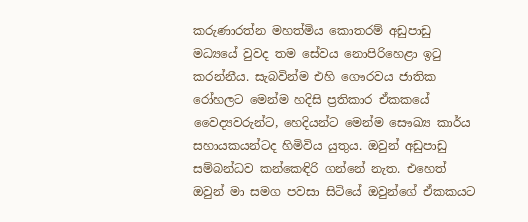කරුණාරත්න මහත්මිය කොතරම් අඩුපාඩු මධ්‍යයේ වුවද තම සේවය‍ නොපිරිහෙළා ඉටු කරන්නීය. සැබවින්ම එහි ගෞරවය ජාතික රෝහලට මෙන්ම හදිසි ප්‍රතිකාර ඒකකයේ වෛද්‍යවරුන්ට, හෙදියන්ට මෙන්ම සෞඛ්‍ය කාර්ය සහායකයන්ටද හිමිවිය යුතුය. ඔවුන් අඩුපාඩු සම්බන්ධව කන්කෙඳිරි ගන්නේ නැත. එහෙත් ඔවුන් මා සමග පවසා සිටියේ ඔවුන්ගේ ඒකකයට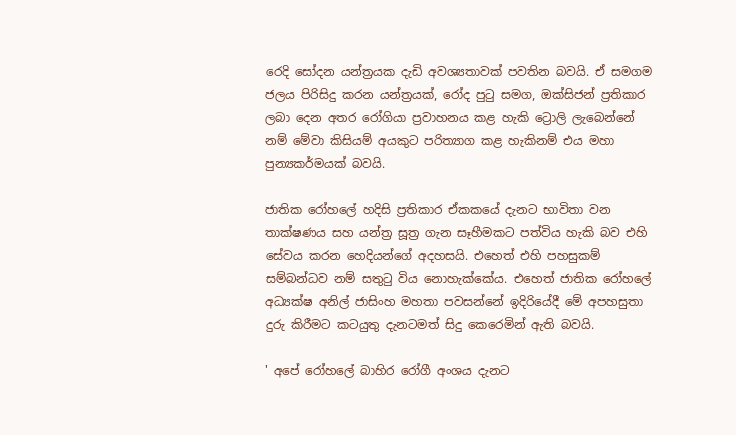රෙදි සෝදන යන්ත්‍රයක දැඩි අවශ්‍යතාවක් පවතින බවයි. ඒ සමගම ජලය පිරිසිදු කරන යන්ත්‍රයක්, රෝද පුටු සමග, ඔක්සිජන් ප්‍රතිකාර ලබා දෙන අතර රෝගියා ප්‍රවාහනය කළ හැකි ට්‍රොලි ලැබෙන්නේ නම් මේවා කිසියම් අයකුට පරිත්‍යාග කළ හැකිනම් එය මහා පුන්‍යකර්මයක් බවයි.

ජාතික රෝහලේ හදිසි ප්‍රතිකාර ඒකකයේ දැනට භාවිතා වන තාක්ෂණය සහ යන්ත්‍ර සූත්‍ර ගැන සෑහීමකට පත්විය හැකි බව එහි සේවය කරන හෙදියන්ගේ අදහසයි. එහෙත් එහි පහසුකම් සම්බන්ධව නම් සතුටු විය නොහැක්කේ‍ය. එහෙත් ජාතික රෝහලේ අධ්‍යක්ෂ අනිල් ජාසිංහ මහතා පවසන්නේ ඉදිරියේදී මේ අපහසුතා දුරු කිරීමට කටයුතු දැනටමත් සිදු කෙරෙමින් ඇති බවයි.

' අපේ රෝහලේ බාහිර රෝගී අංශය දැනට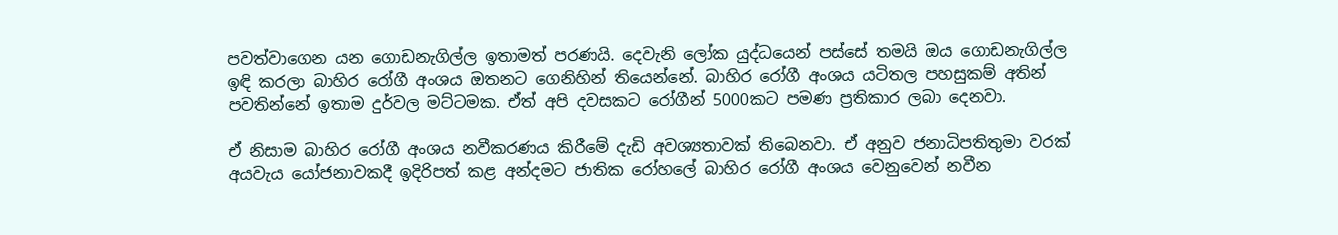පවත්වාගෙන යන ගොඩනැගිල්ල ඉතාමත් පරණයි. දෙවැනි ලෝක යුද්ධයෙන් පස්සේ තමයි ඔය ගොඩනැගිල්ල ඉඳි කරලා බාහිර රෝගී අංශය ඔතනට ගෙනිහින් තියෙන්නේ. බාහිර රෝගී අංශය යටිතල පහසුකම් අතින් පවතින්නේ ඉතාම දුර්වල මට්ටමක. ඒත් අපි දවසකට රෝගීන් 5000කට පමණ ප්‍රතිකාර ලබා දෙනවා.

ඒ නිසාම බාහිර රෝගී අංශ‍ය නවීකරණය කිරීමේ දැඩි අවශ්‍යතාවක් තිබෙනවා. ඒ අනුව ජනාධිපතිතුමා වරක් අයවැය යෝජනාවකදී ඉදිරිපත් කළ අන්දමට ජාතික රෝහලේ බාහිර රෝගී අංශය වෙනුවෙන් නවීන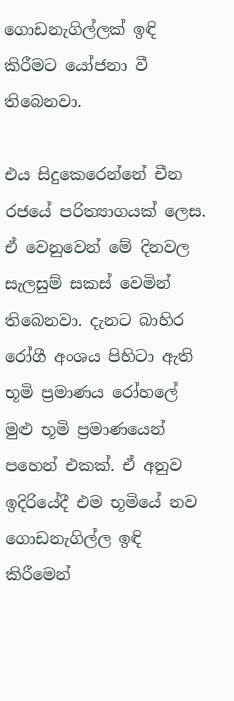ගොඩනැගිල්ලක් ඉඳි කිරීමට යෝජනා වී තිබෙනවා.

එය සිදුකෙරෙන්නේ චීන රජයේ පරිත්‍යාගයක් ලෙස. ඒ වෙනුවෙන් මේ දිනවල සැලසුම් සකස් වෙමින් තිබෙනවා. දැනට බාහිර රෝගී අංශය පිහිටා ඇති භූමි ප්‍රමාණය රෝහලේ මුළු භූමි ප්‍රමාණයෙන් පහෙන් එකක්. ඒ අනුව ඉදිරියේදී ‍එම භූමියේ නව ගොඩනැගිල්ල ඉඳි කිරීමෙන්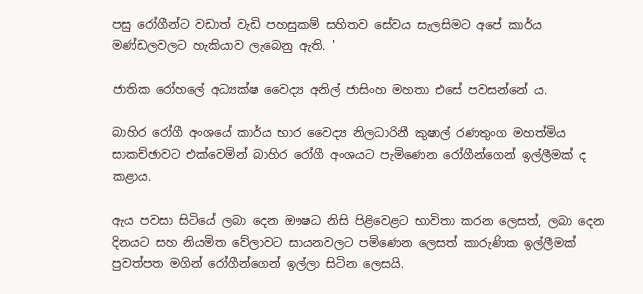පසු රෝගීන්ට වඩාත් වැඩි පහසුකම් සහිතව සේවය සැලසිමට අපේ කාර්ය මණ්ඩලවලට හැකියාව ලැබෙනු ඇති. '

ජාතික රෝහලේ අධ්‍යක්ෂ වෛද්‍ය අනිල් ජාසිංහ මහතා එසේ පවසන්නේ ය.

බාහිර රෝගී අංශයේ කාර්ය භාර වෛද්‍ය නිලධාරිනී කුෂාල් රණතුංග මහත්මිය සාකච්ඡාවට එක්වෙමින් බාහිර රෝගී අංශයට පැමිණෙන රෝගීන්ගෙන් ඉල්ලීමක් ද කළාය.

ඇය පවසා සිටියේ ලබා දෙන ඖෂධ නිසි පිළිවෙළට භාවිතා කරන ලෙසත්, ලබා දෙන දිනයට සහ නියමිත වේලාවට සායනවලට පමිණෙන ලෙසත් කාරුණික ඉල්ලීමක් පුවත්පත මගින් රෝගීන්ගෙන් ඉල්ලා සිටින ලෙසයි.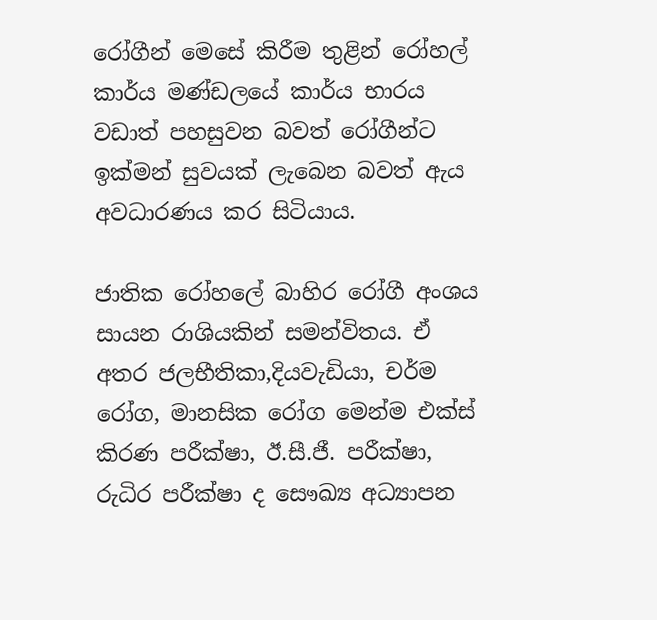රෝගීන් මෙසේ කිරීම තුළින් රෝහල් කාර්ය මණ්ඩලයේ කාර්ය භාරය වඩාත් පහසුවන බවත් රෝගීන්ට ඉක්මන් සුවයක් ලැබෙන බවත් ඇය අවධාරණය කර සිටියාය.

ජාතික රෝහලේ බාහිර රෝගී අංශය සායන රාශියකින් සමන්විතය. ඒ අතර ජලභීතිකා,දියවැඩියා, චර්ම රෝග, මානසික රෝග මෙන්ම එක්ස් කිරණ පරීක්ෂා, ඊ.සී.ජී. පරීක්ෂා, රුධිර පරීක්ෂා ද සෞඛ්‍ය අධ්‍යාපන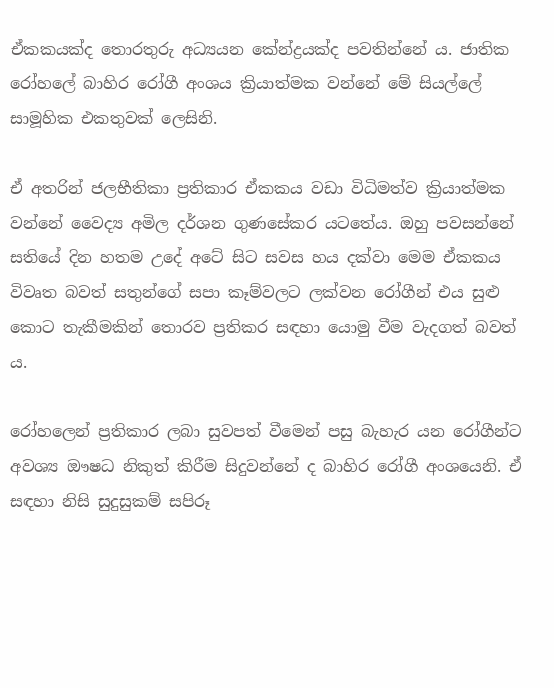ඒකකයක්ද තොරතුරු අධ්‍යයන කේන්ද්‍රයක්ද පවතින්නේ ය. ජාතික රෝහලේ බාහිර රෝගී අංශය ක්‍රියාත්මක වන්නේ මේ සියල්ලේ සාමූහික එකතුවක් ලෙසිනි.

ඒ අතරින් ජලභීතිකා ප්‍රතිකාර ඒකකය වඩා විධිමත්ව ක්‍රියාත්මක වන්නේ වෛද්‍ය අමිල දර්ශන ගුණසේකර යටතේය. ඔහු පවසන්නේ සතියේ දින හතම උදේ අටේ සිට සවස හය දක්වා මෙම ඒකකය විවෘත බවත් සතුන්ගේ සපා කෑම්වලට ලක්වන රෝගීන් එය සුළු කොට තැකීමකින් තොරව ප්‍රතිකර සඳහා යොමු වීම වැදගත් බවත් ය.

රෝහලෙන් ප්‍රතිකාර ලබා සුවපත් වීමෙන් පසු බැහැර යන රෝගීන්ට අවශ්‍ය ඖෂධ නිකුත් කිරීම සිදුවන්නේ ද බාහිර රෝගී අංශයෙනි. ඒ සඳහා නිසි සුදුසුකම් සපිරූ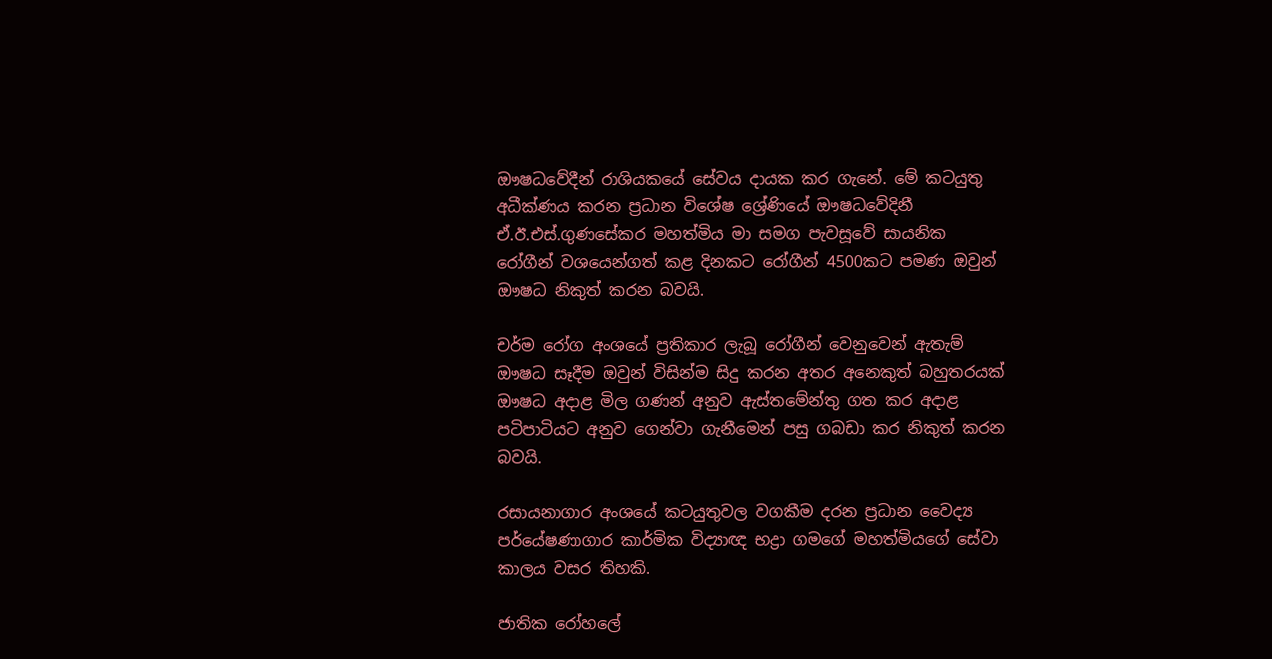ඖෂධවේදීන් රාශියකයේ සේවය දායක කර ගැනේ. මේ කටයුතු අධීක්ණය කරන ප්‍රධාන වි‍ශේෂ ශ්‍රේණියේ ඖෂධවේදිනී ඒ.ඊ.එස්.ගුණසේකර මහත්මිය මා සමග පැවසූවේ සායනික රෝගීන් වශයෙන්ගත් කළ දිනකට රෝගීන් 4500කට පමණ ඔවුන් ඖෂධ නිකුත් කරන බවයි.

චර්ම රෝග අංශයේ ප්‍රතිකාර ලැබූ රෝගීන් වෙනුවෙන් ඇතැම් ඖෂධ සෑදීම ඔවුන් විසින්ම සිදු කරන අතර අනෙකුත් බහුතරයක් ඖෂධ අදාළ මිල ගණන් අනුව ඇස්තමේන්තු ගත කර අදාළ පටිපාටියට අනුව ගෙන්වා ගැනීමෙන් පසු ගබඩා කර නිකුත් කරන බවයි.

රසායනාගාර අංශයේ ‍කටයුතුවල වගකීම දරන ප්‍රධාන වෛද්‍ය පර්යේෂණාගාර කාර්මික විද්‍යාඥ භද්‍රා ගමගේ මහත්මියගේ සේවා කාලය වසර තිහකි.

ජාතික රෝහලේ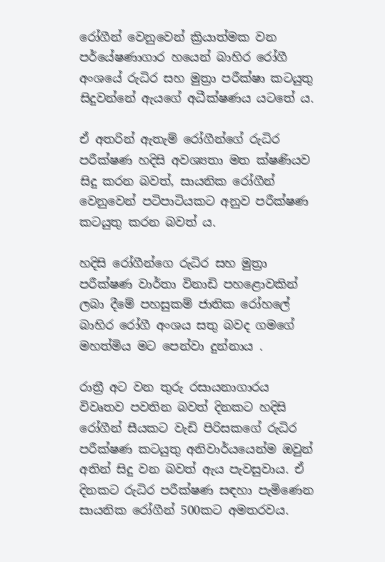රෝගීන් වෙනුවෙන් ක්‍රියාත්මක වන පර්යේෂණාගාර හයෙන් බාහිර රෝගී අංශයේ රුධිර සහ මුත්‍රා පරීක්ෂා කටයුතු සිදුවන්නේ ඇයගේ අධීක්ෂණය යටතේ ය.

ඒ අතරින් ඇතැම් රෝගීන්ගේ රුධිර පරීක්ෂණ හදිසි අවශ්‍යතා මත ක්ෂණියව සිදු කරන බවත්, සායනික රෝගීන් වෙනුවෙන් පටිපාටියකට අනුව පරීක්ෂණ කටයුතු කරන බවත් ය.

හදිසි රෝගීන්ගෙ රුධිර සහ මුත්‍රා පරීක්ෂණ වාර්තා විනාඩි පහළොවකින් ලබා දීමේ පහසුකම් ජාතික රෝහලේ බාහිර රෝගී අංශය සතු බවද ගමගේ මහත්මිය මට පෙන්වා දුන්නාය .

රාත්‍රී අට වන තුරු රසායනාගාරය විවෘතව පවතින බවත් දිනකට හදිසි රෝගීන් සීයකට වැඩි පිරිසකගේ රුධිර පරීක්ෂණ කටයුතු අනිවාර්යයෙන්ම ඔවුන් අතින් සිදු වන බවත් ඇය පැවසුවාය. ඒ දිනකට රුධිර පරීක්ෂණ සඳහා පැමිණෙන සායනික රෝගීන් 500කට අමතරවය.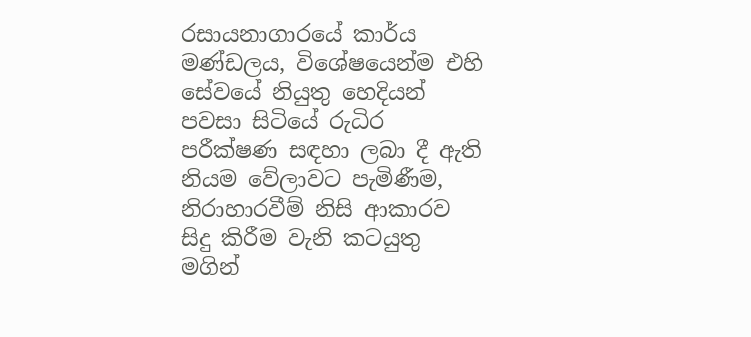රසායනාගාරයේ කාර්ය මණ්ඩලය, විශේෂයෙන්ම එහි සේවයේ නියුතු හෙදියන් පවසා සිටියේ රුධිර පරීක්ෂණ සඳහා ලබා දී ඇති නියම වේලාවට පැමිණීම, නිරාහාරවීම් නිසි ආකාරව සිදු කිරීම වැනි කටයුතු මගින්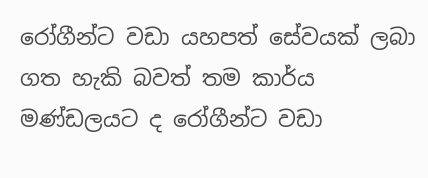රෝගීන්ට වඩා යහපත් සේවයක් ලබා ගත හැකි බවත් තම කාර්ය මණ්ඩලයට ද රෝගීන්ට වඩා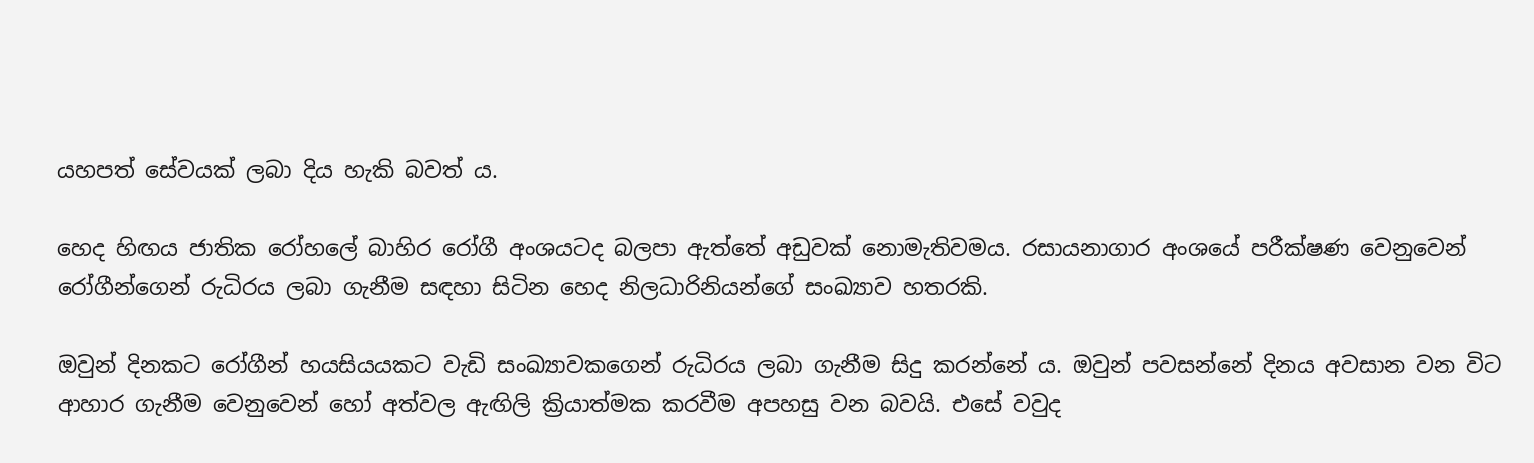යහපත් සේවයක් ලබා දිය හැකි බවත් ය.

හෙද හිඟය ජාතික රෝහලේ බාහිර රෝගී අංශයටද බලපා ඇත්තේ අඩුවක් නොමැතිවමය. රසායනාගාර අංශයේ පරීක්ෂණ වෙනුවෙන් රෝගීන්ගෙන් රුධිරය ලබා ගැනීම සඳහා සිටින හෙද නිලධාරිනියන්ගේ සංඛ්‍යාව හතරකි.

ඔවුන් දිනකට රෝගීන් හයසියයකට වැඩි සංඛ්‍යාවකගෙන් රුධිරය ලබා ගැනීම සිදු කරන්නේ ය. ඔවුන් පවසන්නේ දිනය අවසාන වන විට ආහාර ගැනීම වෙනුවෙන් හෝ අත්වල ඇඟිලි ක්‍රියාත්මක කරවීම අපහසු වන බවයි. එසේ වවුද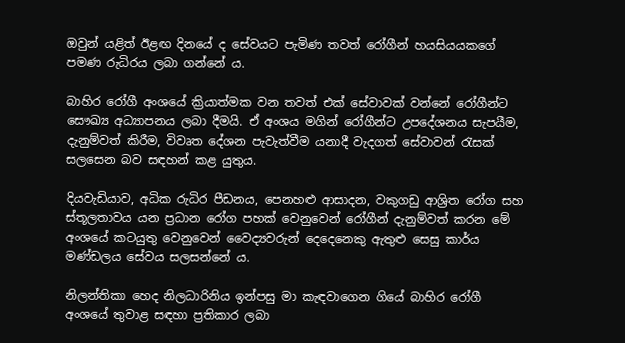ඔවුන් යළිත් ඊළඟ දිනයේ ද සේවයට පැමිණ තවත් රෝගීන් හයසියයකගේ පමණ රුධිරය ලබා ගන්නේ ය.

බාහිර රෝගී අංශයේ ක්‍රියාත්මක වන තවත් එක් සේවාවක් වන්නේ ‍රෝගීන්ට සෞඛ්‍ය අධ්‍යාපනය ලබා දීමයි. ඒ අංශය මගින් රෝගීන්ට උපදේශනය සැපයීම, දැනුම්වත් කිරීම, විවෘත දේශන පැවැත්වීම යනාදී වැදගත් සේවාවන් රැසක් සලසෙන බව සඳහන් කළ යුතුය.

දියවැඩියාව, අධික රුධිර පීඩනය, පෙනහළු ආසාදන, වකුගඩු ආශ්‍රිත රෝග සහ ස්තූලතාවය යන ප්‍රධාන රෝග පහක් වෙනුවෙන් රෝගීන් දැනුම්වත් ‍කරන මේ අංශයේ කටයුතු වෙනුවෙන් වෛද්‍යවරුන් දෙදෙනෙකු ඇතුළු සෙසු කාර්ය මණ්ඩලය සේවය සලසන්නේ ය.

නිලන්තිකා හෙද නිලධාරිනිය ඉන්පසු මා කැඳවාගෙන ගියේ බාහිර රෝගී අංශයේ තුවාළ සඳහා ප්‍රතිකාර ලබා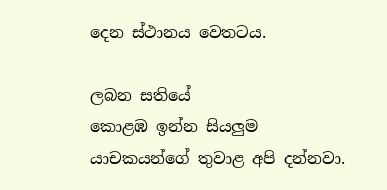දෙන ස්ථානය වෙතටය.

ලබන සතියේ
කොළඹ ඉන්න සියලුම යාචකයන්ගේ තුවාළ අපි දන්නවා.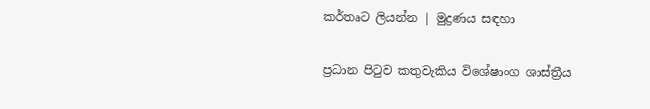කර්තෘට ලියන්න | මුද්‍රණය සඳහා

ප්‍රධාන පිටුව කතුවැකිය විශේෂාංග ශාස්ත්‍රීය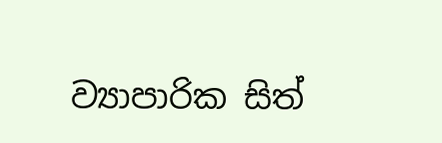ව්‍යාපාරික සිත්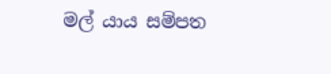මල් යාය සම්පත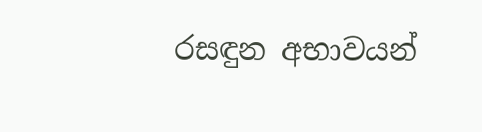රසඳුන අභාවයන්